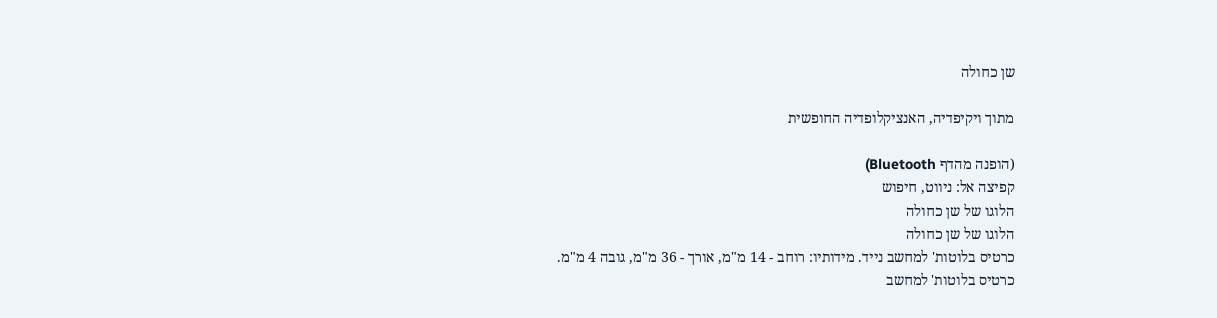שן כחולה

מתוך ויקיפדיה, האנציקלופדיה החופשית

(הופנה מהדף Bluetooth)
קפיצה אל: ניווט, חיפוש
הלוגו של שן כחולה
הלוגו של שן כחולה
כרטיס בלוטות' למחשב נייד. מידותיו: רוחב - 14 מ"מ, אורך - 36 מ"מ, גובה 4 מ"מ.
כרטיס בלוטות' למחשב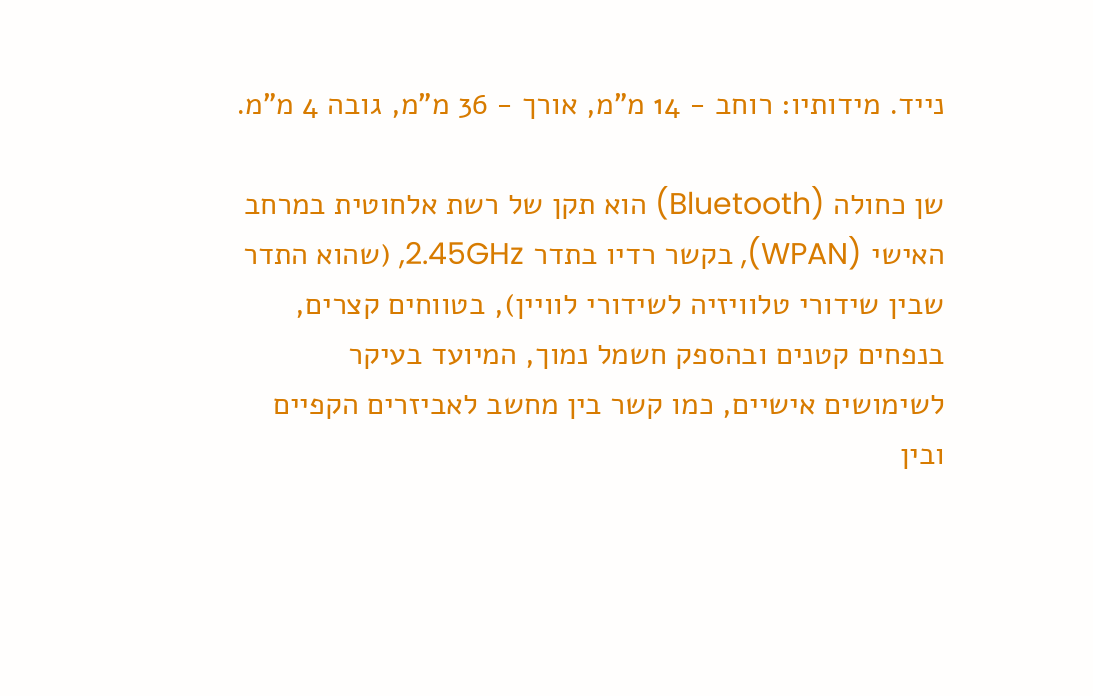נייד. מידותיו: רוחב - 14 מ"מ, אורך - 36 מ"מ, גובה 4 מ"מ.

שן כחולה (Bluetooth) הוא תקן של רשת אלחוטית במרחב האישי (WPAN), בקשר רדיו בתדר 2.45GHz, (שהוא התדר שבין שידורי טלוויזיה לשידורי לוויין), בטווחים קצרים, בנפחים קטנים ובהספק חשמל נמוך, המיועד בעיקר לשימושים אישיים, כמו קשר בין מחשב לאביזרים הקפיים ובין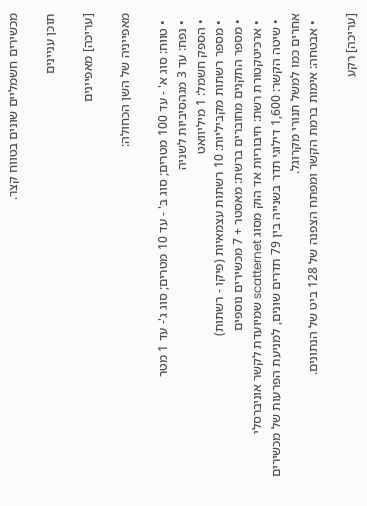מכשירים חשמליים שונים בטווח קצר.

תוכן עניינים

[עריכה] מאפיינים

מאפייניה של השן הכחולה:

  • טווח: סוג א' - עד 100 מטרים; סוג ב' - עד 10 מטרים; סוג ג'- עד 1 מטר
  • נפח: עד 3 מגהסיביות לשניה
  • הספק חשמל: 1 מיליוואט
  • מספר רשתות מקביליות: 10 רשתות עצמאיות (פיקו - רשתות)
  • מספר התקנים מחוברים ברשת: מאסטר + 7 מכשירים נוספים
  • ארכיטקטורת רשת: חיבוריות אד הוק מסוג scatternet שמיועדת לקשר אוניברסלי
  • שיטה הקשר: 1,600 דילוגי תדר בשנייה בין 79 תדרים שונים, למניעת הפרעות של מכשירים אחרים כמו למשל תנורי מקרוגל.
  • אבטחה: אימות ברמת הקשר ומפתח הצפנה של 128 ביט של הנתונים.

[עריכה] רקע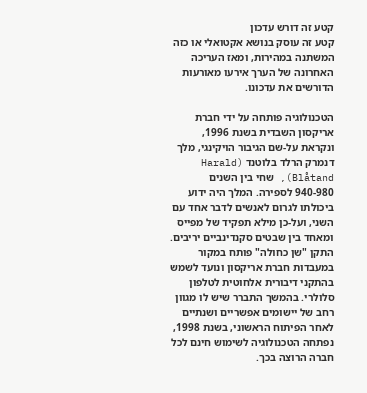קטע זה דורש עדכון
קטע זה עוסק בנושא אקטואלי או כזה המשתנה במהירות, ומאז העריכה האחרונה של הערך אירעו מאורעות הדורשים את עדכונו.

הטכנולוגיה פותחה על ידי חברת אריקסון השבדית בשנת 1996, ונקראת על-שם הגיבור הויקינגי, מלך דנמרק הרלד בלוטנד (Harald Blåtand), שחי בין השנים 940-980 לספירה. המלך היה ידוע ביכולתו לגרום לאנשים לדבר אחד עם השני, ועל-כן מילא תפקיד של מפייס ומאחד בין שבטים סקנדינביים יריבים. התקן "שן כחולה" פותח במקור במעבדות חברת אריקסון ונועד לשמש בהתקני דיבורית אלחוטית לטלפון סלולרי. בהמשך התברר שיש לו מגוון רחב של יישומים אפשריים ושנתיים לאחר הפיתוח הראשוני, בשנת 1998, נפתחה הטכנולוגיה לשימוש חינם לכל חברה הרוצה בכך.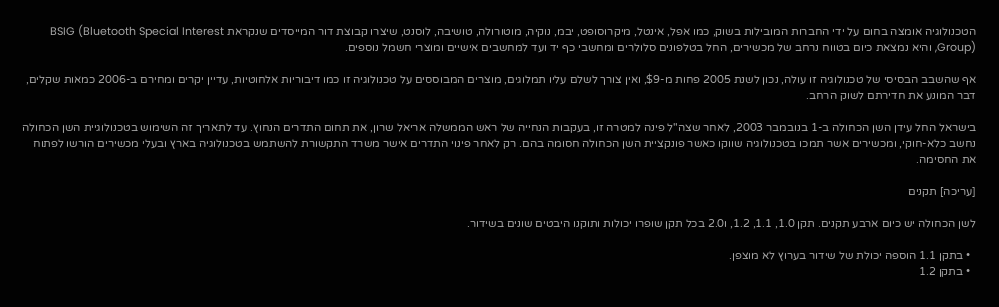הטכנולוגיה אומצה בחום על ידי החברות המובילות בשוק, כמו אפל, אינטל, מיקרוסופט, יבמ, נוקיה, מוטורולה, טושיבה, לוסנט, שיצרו קבוצת דור המייסדים שנקראת BSIG (Bluetooth Special Interest Group), והיא נמצאת כיום בטווח נרחב של מכשירים, החל בטלפונים סלולרים ומחשבי כף יד ועד למחשבים אישיים ומוצרי חשמל נוספים.

אף שהשבב הבסיסי של טכנולוגיה זו עולה, נכון לשנת 2005 פחות מ-$9, ואין צורך לשלם עליו תמלוגים, מוצרים המבוססים על טכנולוגיה זו כמו דיבוריות אלחוטיות, עדיין יקרים ומחירם ב-2006 כמאות שקלים, דבר המונע את חדירתם לשוק הרחב.

בישראל החל עידן השן הכחולה ב-1 בנובמבר 2003, לאחר שצה"ל פינה למטרה זו, בעקבות הנחייה של ראש הממשלה אריאל שרון, את תחום התדרים הנחוץ. עד לתאריך זה השימוש בטכנולוגיית השן הכחולה נחשב כלא-חוקי, ומכשירים אשר תמכו בטכנולוגיה שווקו כאשר פונקציית השן הכחולה חסומה בהם. רק לאחר פינוי התדרים אישר משרד התקשורת להשתמש בטכנולוגיה בארץ ובעלי מכשירים הורשו לפתוח את החסימה.

[עריכה] תקנים

לשן הכחולה יש כיום ארבע תקנים. תקן 1.0, 1.1, 1.2, ו2.0 בכל תקן שופרו יכולות ותוקנו היבטים שונים בשידור.

  • בתקן 1.1 הוספה יכולת של שידור בערוץ לא מוצפן.
  • בתקן 1.2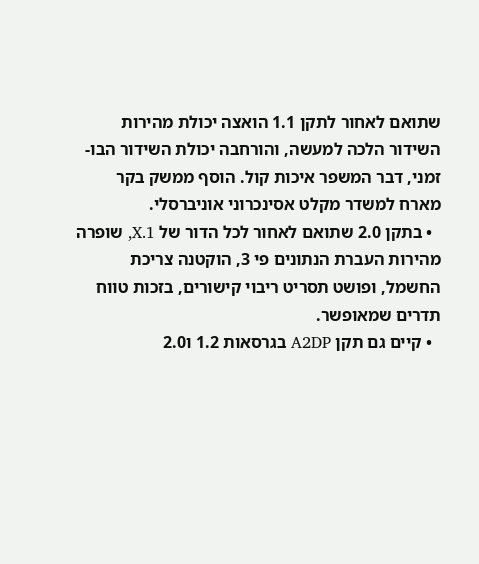שתואם לאחור לתקן 1.1 הואצה יכולת מהירות השידור הלכה למעשה, והורחבה יכולת השידור הבו-זמני, דבר המשפר איכות קול. הוסף ממשק בקר מארח למשדר מקלט אסינכרוני אוניברסלי.
  • בתקן 2.0 שתואם לאחור לכל הדור של 1.X, שופרה מהירות העברת הנתונים פי 3, הוקטנה צריכת החשמל, ופושט תסריט ריבוי קישורים, בזכות טווח תדרים שמאופשר.
  • קיים גם תקן A2DP בגרסאות 1.2 ו2.0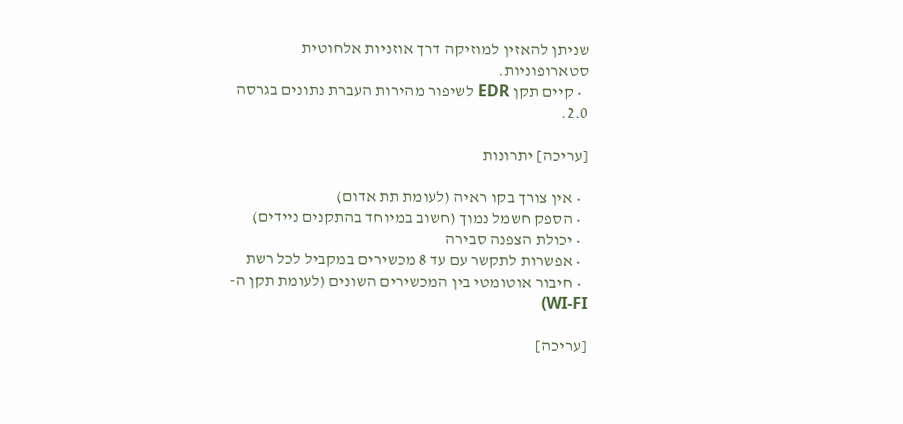שניתן להאזין למוזיקה דרך אוזניות אלחוטית סטארופוניות.
  • קיים תקן EDR לשיפור מהירות העברת נתונים בגרסה 2.0.

[עריכה] יתרונות

  • אין צורך בקו ראיה (לעומת תת אדום)
  • הספק חשמל נמוך (חשוב במיוחד בהתקנים ניידים)
  • יכולת הצפנה סבירה
  • אפשרות לתקשר עם עד 8 מכשירים במקביל לכל רשת
  • חיבור אוטומטי בין המכשירים השונים (לעומת תקן ה-WI-FI)

[עריכה]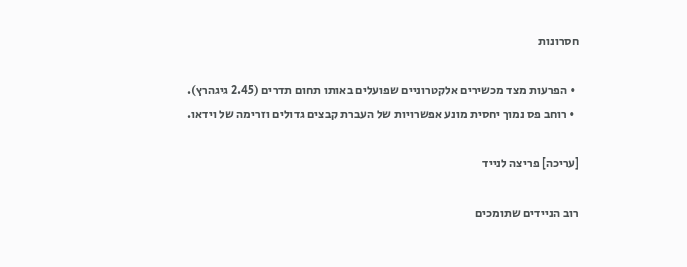חסרונות

  • הפרעות מצד מכשירים אלקטרוניים שפועלים באותו תחום תדרים (2.45 גיגהרץ).
  • רוחב פס נמוך יחסית מונע אפשרויות של העברת קבצים גדולים וזרימה של וידאו.

[עריכה] פריצה לנייד

רוב הניידים שתומכים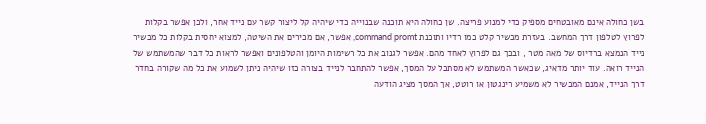בשן כחולה אינם מאובטחים מספיק כדי למנוע פריצה. שן כחולה היא תוכנה שבנוייה כדי שיהיה קל ליצור קשר עם נייד אחר, ולכן אפשר בקלות לפרוץ לטלפון דרך המחשב. בעזרת מכשיר קלט כמו רדיו ותוכנת command promt, אפשר, אם מכירים את השיטה, למצוא יחסית בקלות כל מכשיר נייד הנמצא ברדיוס של מאה מטר , ובכך גם לפרוץ לאחד מהם. אפשר לגנוב את כל רשימות היומן והטלפונים ואפשר לראות כל דבר שהמשתמש של הנייד רואה. עוד יותר מדאיג, שכאשר המשתמש לא מסתכל על המסך, אפשר להתחבר לנייד בצורה כזו שיהיה ניתן לשמוע את כל מה שקורה בחדר דרך הנייד, אמנם המכשיר לא משמיע רינגטון או רוטט, אך המסך מציג הודעה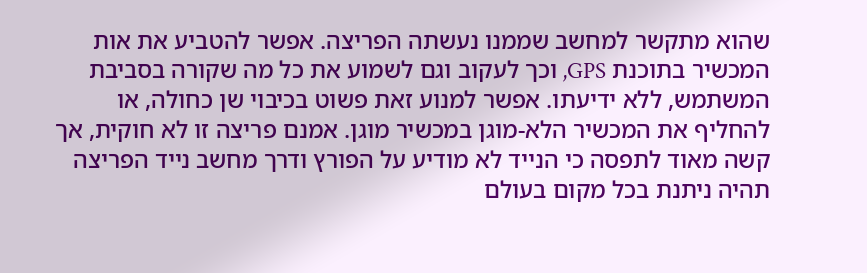שהוא מתקשר למחשב שממנו נעשתה הפריצה. אפשר להטביע את אות המכשיר בתוכנת GPS, וכך לעקוב וגם לשמוע את כל מה שקורה בסביבת המשתמש, ללא ידיעתו. אפשר למנוע זאת פשוט בכיבוי שן כחולה, או להחליף את המכשיר הלא-מוגן במכשיר מוגן. אמנם פריצה זו לא חוקית, אך קשה מאוד לתפסה כי הנייד לא מודיע על הפורץ ודרך מחשב נייד הפריצה תהיה ניתנת בכל מקום בעולם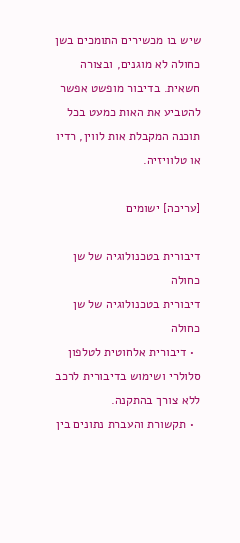שיש בו מכשירים התומכים בשן כחולה לא מוגנים, ובצורה חשאית. בדיבור מופשט אפשר להטביע את האות כמעט בכל תוכנה המקבלת אות לווין, רדיו או טלוויזיה.

[עריכה] ישומים

דיבורית בטכנולוגיה של שן כחולה
דיבורית בטכנולוגיה של שן כחולה
  • דיבורית אלחוטית לטלפון סלולרי ושימוש בדיבורית לרכב ללא צורך בהתקנה.
  • תקשורת והעברת נתונים בין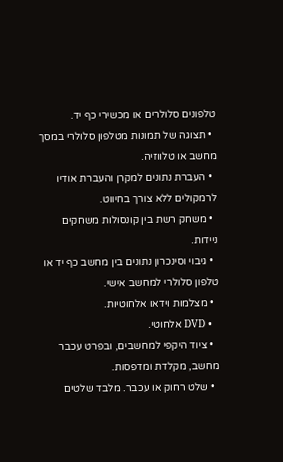טלפונים סלולרים או מכשירי כף יד.
  • תצוגה של תמונות מטלפון סלולרי במסך מחשב או טלווזיה.
  • העברת נתונים למקרן והעברת אודיו לרמקולים ללא צורך בחיווט.
  • משחק רשת בין קונסולות משחקים ניידות.
  • גיבוי וסינכרון נתונים בין מחשב כף יד או טלפון סלולרי למחשב אישי.
  • מצלמות וידאו אלחוטיות.
  • DVD אלחוטי.
  • ציוד היקפי למחשבים, ובפרט עכבר מחשב, מקלדת ומדפסות.
  • שלט רחוק או עכבר. מלבד שלטים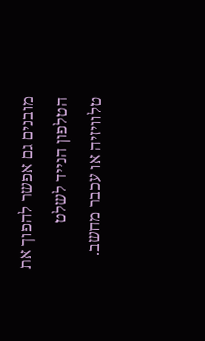מובנים גם אפשר להפוך את הטלפון הנייד לשלט טלוויזיה או עכבר מחשב.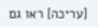[עריכה] ראו גם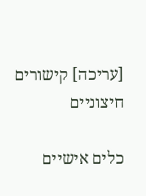[עריכה] קישורים חיצוניים

כלים אישיים